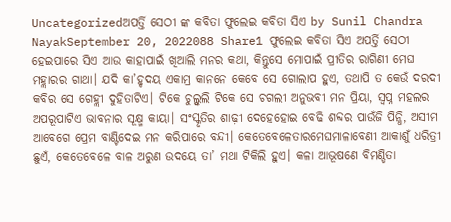Uncategorizedଅପର୍ତ୍ତି ସେଠୀ ଙ୍କ କବିତା ଫୁଲେଇ କବିତା ସିଏ by Sunil Chandra NayakSeptember 20, 2022088 Share1 ଫୁଲେଇ କବିତା ସିଏ ଅପର୍ତ୍ତି ସେଠୀ ହେଇପାରେ ସିଏ ଆଉ କାହାପାଇଁ ଖିଆଲି ମନର କଥା, କିନ୍ତୁସେ ମୋପାଇଁ ପ୍ରୀତିର ରାଗିଣୀ ମେଘ ମହ୍ଲାରର ଗାଥା। ଯଦି କା’ହୃଦୟ ଏକାମ୍ର କାନନେ କେବେ ସେ ଗୋଲାପ ହୁଏ, ତଥାପି ତ କେଉଁ ଦରଦୀ କବିର ସେ ଗେହ୍ଲୀ ଦୁହିତାଟିଏ। ଟିକେ ଚୁଲ୍ବୁଲି ଟିକେ ସେ ଚଗଲୀ ଅନୁଭବୀ ମନ ପ୍ରିୟା, ସ୍ଵପ୍ନ ମହଲର ଅପରୂପାଟିଏ ଭାବନାର ସୂକ୍ଷ୍ମ କାୟା। ସଂସ୍କୃତିର ଶାଢ଼ୀ ଦେହେହୋଇ ବେଢି ଶବ୍ଦର ପାଉଁଜି ପିନ୍ଧି, ଅସୀମ ଆବେଗେ ପ୍ରେମ ବାଣ୍ଟିଦେଇ ମନ କରିପାରେ ବନ୍ଦୀ। କେତେବେଳେତାରମେଘମାଳାବେଣୀ ଆକାଶୁଁ ଧରିତ୍ରୀ ଛୁଏଁ, କେତେବେଳେ ବାଳ ଅରୁଣ ଉଦୟେ ତା’ ମଥା ଟିକିଲି ହୁଏ। କଳା ଆଭୂଷଣେ ବିମଣ୍ଡିତା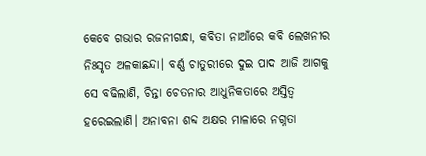କେବେ ଗଭାର ରଜନୀଗନ୍ଧା, କବିତା ନାଆଁରେ କବି ଲେଖନୀର ନିଃସୃତ ଅଳକାଛନ୍ଦା। ବର୍ଣ୍ଣ ଚାତୁରୀରେ ଦୁଇ ପାଦ ଆଜି ଆଗକୁ ସେ ବଢିଲାଣି, ଚିନ୍ତା ଚେତନାର ଆଧୁନିକତାରେ ଅସ୍ତିତ୍ବ ହରେଇଲାଣି। ଅନାବନା ଶବ୍ଦ ଅକ୍ଷର ମାଳାରେ ନଗ୍ନତା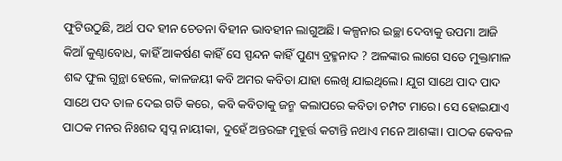ଫୁଟିଉଠୁଛି, ଅର୍ଥ ପଦ ହୀନ ଚେତନା ବିହୀନ ଭାବହୀନ ଲାଗୁଅଛି। କଳ୍ପନାର ଇଚ୍ଛା ଦେବାକୁ ଉପମା ଆଜି କିଆଁ କୁଣ୍ଠାବୋଧ, କାହିଁ ଆକର୍ଷଣ କାହିଁ ସେ ସ୍ପନ୍ଦନ କାହିଁ ପୁଣ୍ୟ ବ୍ରହ୍ମନାଦ ? ଅଳଙ୍କାର ଲାଗେ ସତେ ମୁକ୍ତାମାଳ ଶବ୍ଦ ଫୁଲ ଗୁନ୍ଥା ହେଲେ, କାଳଜୟୀ କବି ଅମର କବିତା ଯାହା ଲେଖି ଯାଇଥିଲେ। ଯୁଗ ସାଥେ ପାଦ ପାଦ ସାଥେ ପଦ ତାଳ ଦେଇ ଗତି କରେ, କବି କବିତାକୁ ଜନ୍ମ କଲାପରେ କବିତା ଚମ୍ପଟ ମାରେ। ସେ ହୋଇଯାଏ ପାଠକ ମନର ନିଃଶବ୍ଦ ସ୍ଵପ୍ନ ନାୟୀକା, ଦୁହେଁ ଅନ୍ତରଙ୍ଗ ମୁହୂର୍ତ୍ତ କଟାନ୍ତି ନଥାଏ ମନେ ଆଶଙ୍କା। ପାଠକ କେବଳ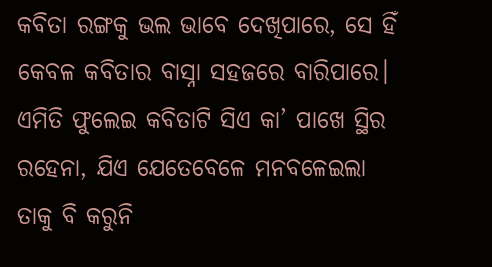କବିତା ରଙ୍ଗକୁ ଭଲ ଭାବେ ଦେଖିପାରେ, ସେ ହିଁ କେବଳ କବିତାର ବାସ୍ନା ସହଜରେ ବାରିପାରେ। ଏମିତି ଫୁଲେଇ କବିତାଟି ସିଏ କା’ ପାଖେ ସ୍ଥିର ରହେନା, ଯିଏ ଯେତେବେଳେ ମନବଳେଇଲା ତାକୁ ବି କରୁନି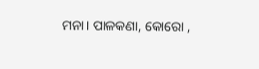ମନା। ପାଳକଣା, କୋରୋ ,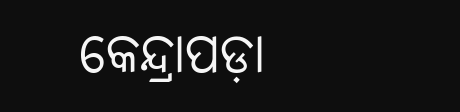କେନ୍ଦ୍ରାପଡ଼ା